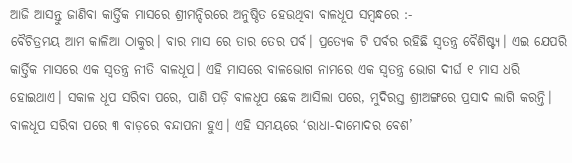ଆଜି ଆସନ୍ତୁ ଜାଣିବା କାର୍ତ୍ତିକ ମାସରେ ଶ୍ରୀମନ୍ଦିରରେ ଅନୁଷ୍ଠିତ ହେଉଥିବା ବାଳଧୂପ ସମ୍ବନ୍ଧରେ :-
ବୈଚିତ୍ରମୟ ଆମ କାଳିଆ ଠାକୁର। ବାର ମାସ ରେ ତାର ତେର ପର୍ବ। ପ୍ରତ୍ୟେକ ଟି ପର୍ବର ରହିଛି ସ୍ୱତନ୍ତ୍ର ବୈଶିଷ୍ଟ୍ୟ। ଏଇ ଯେପରି କାର୍ତ୍ତିକ ମାସରେ ଏକ ସ୍ୱତନ୍ତ୍ର ନୀତି ବାଳଧୂପ। ଏହି ମାସରେ ବାଳଭୋଗ ନାମରେ ଏକ ସ୍ୱତନ୍ତ୍ର ଭୋଗ ଦୀର୍ଘ ୧ ମାସ ଧରି ହୋଇଥାଏ। ସକାଳ ଧୂପ ସରିବା ପରେ, ପାଣି ପଡ଼ି ବାଳଧୂପ ଛେକ ଆସିଲା ପରେ, ମୁଦିରସ୍ତ ଶ୍ରୀଅଙ୍ଗରେ ପ୍ରସାଦ ଲାଗି କରନ୍ତି। ବାଳଧୂପ ସରିବା ପରେ ୩ ବାଡ଼ରେ ବନ୍ଦାପନା ହୁଏ। ଏହି ସମୟରେ ‘ରାଧା-ଦାମୋଦର ବେଶ’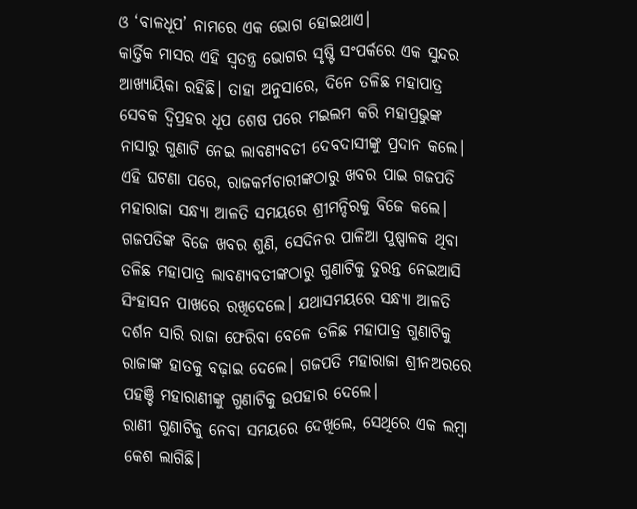ଓ ‘ବାଳଧୂପ’ ନାମରେ ଏକ ଭୋଗ ହୋଇଥାଏ।
କାର୍ତ୍ତିକ ମାସର ଏହି ସ୍ୱତନ୍ତ୍ର ଭୋଗର ସୃଷ୍ଟି ସଂପର୍କରେ ଏକ ସୁନ୍ଦର ଆଖ୍ୟାୟିକା ରହିଛି। ତାହା ଅନୁସାରେ, ଦିନେ ତଳିଛ ମହାପାତ୍ର ସେବକ ଦ୍ୱିପ୍ରହର ଧୂପ ଶେଷ ପରେ ମଇଲମ କରି ମହାପ୍ରଭୁଙ୍କ ନାସାରୁ ଗୁଣାଟି ନେଇ ଲାବଣ୍ୟବତୀ ଦେବଦାସୀଙ୍କୁ ପ୍ରଦାନ କଲେ। ଏହି ଘଟଣା ପରେ, ରାଜକର୍ମଚାରୀଙ୍କଠାରୁ ଖବର ପାଇ ଗଜପତି ମହାରାଜା ସନ୍ଧ୍ୟା ଆଳତି ସମୟରେ ଶ୍ରୀମନ୍ଦିରକୁ ବିଜେ କଲେ। ଗଜପତିଙ୍କ ବିଜେ ଖବର ଶୁଣି, ସେଦିନର ପାଳିଆ ପୁଷ୍ପାଳକ ଥିବା ତଳିଛ ମହାପାତ୍ର ଲାବଣ୍ୟବତୀଙ୍କଠାରୁ ଗୁଣାଟିକୁ ତୁରନ୍ତ ନେଇଆସି ସିଂହାସନ ପାଖରେ ରଖିଦେଲେ। ଯଥାସମୟରେ ସନ୍ଧ୍ୟା ଆଳତି ଦର୍ଶନ ସାରି ରାଜା ଫେରିବା ବେଳେ ତଳିଛ ମହାପାତ୍ର ଗୁଣାଟିକୁ ରାଜାଙ୍କ ହାତକୁ ବଢ଼ାଇ ଦେଲେ। ଗଜପତି ମହାରାଜା ଶ୍ରୀନଅରରେ ପହଞ୍ଚି ମହାରାଣୀଙ୍କୁ ଗୁଣାଟିକୁ ଉପହାର ଦେଲେ।
ରାଣୀ ଗୁଣାଟିକୁ ନେବା ସମୟରେ ଦେଖିଲେ, ସେଥିରେ ଏକ ଲମ୍ବା କେଶ ଲାଗିଛି।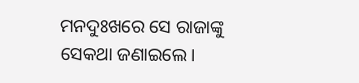ମନଦୁଃଖରେ ସେ ରାଜାଙ୍କୁ ସେକଥା ଜଣାଇଲେ।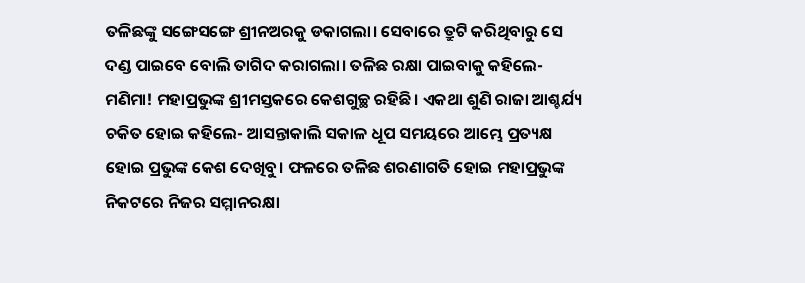ତଳିଛଙ୍କୁ ସଙ୍ଗେସଙ୍ଗେ ଶ୍ରୀନଅରକୁ ଡକାଗଲା। ସେବାରେ ତ୍ରୁଟି କରିଥିବାରୁ ସେ ଦଣ୍ଡ ପାଇବେ ବୋଲି ତାଗିଦ କରାଗଲା। ତଳିଛ ରକ୍ଷା ପାଇବାକୁ କହିଲେ- ମଣିମା! ମହାପ୍ରଭୁଙ୍କ ଶ୍ରୀମସ୍ତକରେ କେଶଗୁଚ୍ଛ ରହିଛି। ଏକଥା ଶୁଣି ରାଜା ଆଶ୍ଚର୍ଯ୍ୟ ଚକିତ ହୋଇ କହିଲେ- ଆସନ୍ତାକାଲି ସକାଳ ଧୂପ ସମୟରେ ଆମ୍ଭେ ପ୍ରତ୍ୟକ୍ଷ ହୋଇ ପ୍ରଭୁଙ୍କ କେଶ ଦେଖିବୁ। ଫଳରେ ତଳିଛ ଶରଣାଗତି ହୋଇ ମହାପ୍ରଭୁଙ୍କ ନିକଟରେ ନିଜର ସମ୍ମାନରକ୍ଷା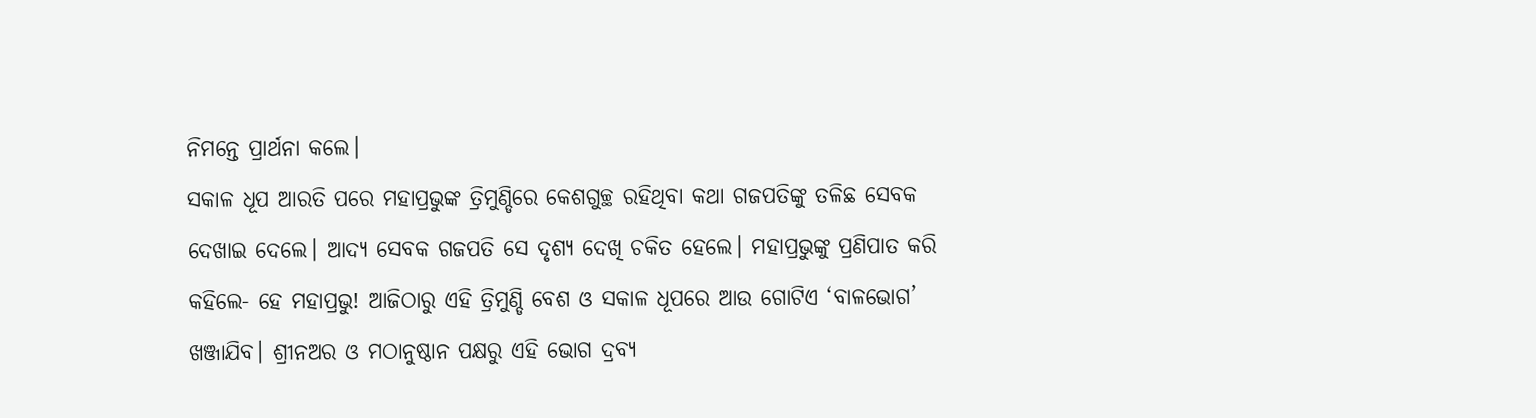ନିମନ୍ତେ ପ୍ରାର୍ଥନା କଲେ।
ସକାଳ ଧୂପ ଆରତି ପରେ ମହାପ୍ରଭୁଙ୍କ ତ୍ରିମୁଣ୍ଡିରେ କେଶଗୁଚ୍ଛ ରହିଥିବା କଥା ଗଜପତିଙ୍କୁ ତଳିଛ ସେବକ ଦେଖାଇ ଦେଲେ। ଆଦ୍ୟ ସେବକ ଗଜପତି ସେ ଦୃଶ୍ୟ ଦେଖି ଚକିତ ହେଲେ। ମହାପ୍ରଭୁଙ୍କୁ ପ୍ରଣିପାତ କରି କହିଲେ- ହେ ମହାପ୍ରଭୁ! ଆଜିଠାରୁ ଏହି ତ୍ରିମୁଣ୍ଡି ବେଶ ଓ ସକାଳ ଧୂପରେ ଆଉ ଗୋଟିଏ ‘ବାଳଭୋଗ’ ଖଞ୍ଜାଯିବ। ଶ୍ରୀନଅର ଓ ମଠାନୁଷ୍ଠାନ ପକ୍ଷରୁ ଏହି ଭୋଗ ଦ୍ରବ୍ୟ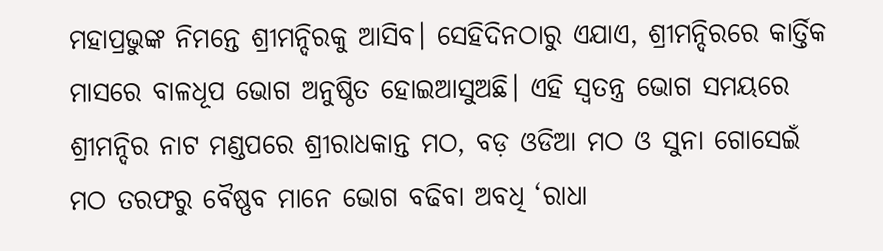ମହାପ୍ରଭୁଙ୍କ ନିମନ୍ତେ ଶ୍ରୀମନ୍ଦିରକୁ ଆସିବ। ସେହିଦିନଠାରୁ ଏଯାଏ, ଶ୍ରୀମନ୍ଦିରରେ କାର୍ତ୍ତିକ ମାସରେ ବାଳଧୂପ ଭୋଗ ଅନୁଷ୍ଠିତ ହୋଇଆସୁଅଛି। ଏହି ସ୍ୱତନ୍ତ୍ର ଭୋଗ ସମୟରେ ଶ୍ରୀମନ୍ଦିର ନାଟ ମଣ୍ଡପରେ ଶ୍ରୀରାଧକାନ୍ତ ମଠ, ବଡ଼ ଓଡିଆ ମଠ ଓ ସୁନା ଗୋସେଇଁ ମଠ ତରଫରୁ ବୈଷ୍ଣବ ମାନେ ଭୋଗ ବଢିବା ଅବଧି ‘ରାଧା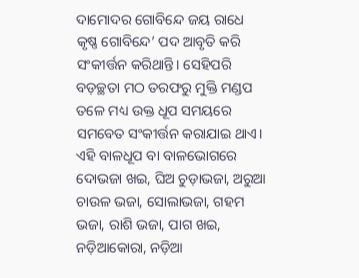ଦାମୋଦର ଗୋବିନ୍ଦେ ଜୟ ରାଧେ କୃଷ୍ଣ ଗୋବିନ୍ଦେ’ ପଦ ଆବୃତି କରି ସଂକୀର୍ତ୍ତନ କରିଥାନ୍ତି। ସେହିପରି ବଡ଼ଚ୍ଛତା ମଠ ତରଫରୁ ମୁକ୍ତି ମଣ୍ଡପ ତଳେ ମଧ୍ୟ ଉକ୍ତ ଧୂପ ସମୟରେ ସମବେତ ସଂକୀର୍ତ୍ତନ କରାଯାଇ ଥାଏ।
ଏହି ବାଳଧୂପ ବା ବାଳଭୋଗରେ ଦୋଭଜା ଖଇ, ଘିଅ ଚୁଡ଼ାଭଜା, ଅରୁଆ ଚାଉଳ ଭଜା, ସୋଲାଭଜା, ଗହମ ଭଜା, ରାଶି ଭଜା, ପାଗ ଖଇ, ନଡ଼ିଆକୋରା, ନଡ଼ିଆ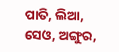ପାତି, ଲିଆ, ସେଓ, ଅଙ୍ଗୁର,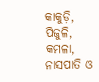କାକୁଡ଼ି, ପିଜୁଳି, କମଳା, ନାସପାତି ଓ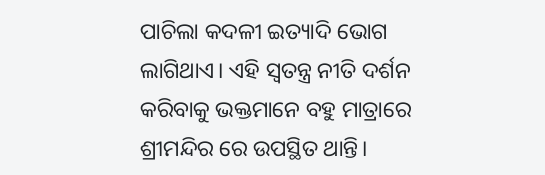ପାଚିଲା କଦଳୀ ଇତ୍ୟାଦି ଭୋଗ ଲାଗିଥାଏ। ଏହି ସ୍ୱତନ୍ତ୍ର ନୀତି ଦର୍ଶନ କରିବାକୁ ଭକ୍ତମାନେ ବହୁ ମାତ୍ରାରେ ଶ୍ରୀମନ୍ଦିର ରେ ଉପସ୍ଥିତ ଥାନ୍ତି।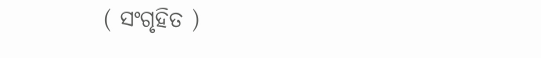( ସଂଗୃହିତ )